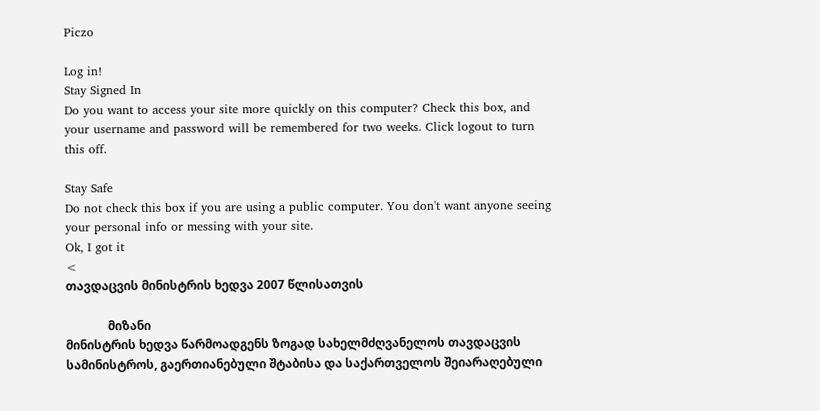Piczo

Log in!
Stay Signed In
Do you want to access your site more quickly on this computer? Check this box, and your username and password will be remembered for two weeks. Click logout to turn this off.

Stay Safe
Do not check this box if you are using a public computer. You don't want anyone seeing your personal info or messing with your site.
Ok, I got it
<
თავდაცვის მინისტრის ხედვა 2007 წლისათვის

              მიზანი
მინისტრის ხედვა წარმოადგენს ზოგად სახელმძღვანელოს თავდაცვის სამინისტროს, გაერთიანებული შტაბისა და საქართველოს შეიარაღებული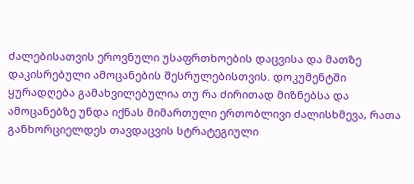ძალებისათვის ეროვნული უსაფრთხოების დაცვისა და მათზე დაკისრებული ამოცანების შესრულებისთვის. დოკუმენტში ყურადღება გამახვილებულია თუ რა ძირითად მიზნებსა და ამოცანებზე უნდა იქნას მიმართული ერთობლივი ძალისხმევა, რათა განხორციელდეს თავდაცვის სტრატეგიული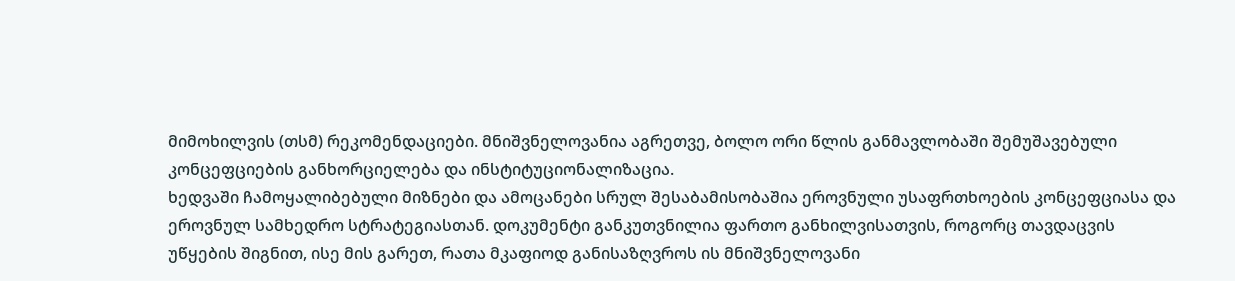მიმოხილვის (თსმ) რეკომენდაციები. მნიშვნელოვანია აგრეთვე, ბოლო ორი წლის განმავლობაში შემუშავებული კონცეფციების განხორციელება და ინსტიტუციონალიზაცია.
ხედვაში ჩამოყალიბებული მიზნები და ამოცანები სრულ შესაბამისობაშია ეროვნული უსაფრთხოების კონცეფციასა და ეროვნულ სამხედრო სტრატეგიასთან. დოკუმენტი განკუთვნილია ფართო განხილვისათვის, როგორც თავდაცვის უწყების შიგნით, ისე მის გარეთ, რათა მკაფიოდ განისაზღვროს ის მნიშვნელოვანი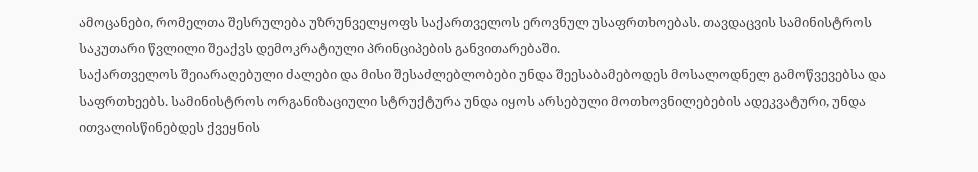ამოცანები, რომელთა შესრულება უზრუნველყოფს საქართველოს ეროვნულ უსაფრთხოებას. თავდაცვის სამინისტროს საკუთარი წვლილი შეაქვს დემოკრატიული პრინციპების განვითარებაში.
საქართველოს შეიარაღებული ძალები და მისი შესაძლებლობები უნდა შეესაბამებოდეს მოსალოდნელ გამოწვევებსა და საფრთხეებს. სამინისტროს ორგანიზაციული სტრუქტურა უნდა იყოს არსებული მოთხოვნილებების ადეკვატური, უნდა ითვალისწინებდეს ქვეყნის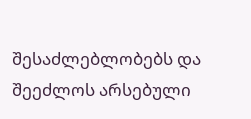შესაძლებლობებს და შეეძლოს არსებული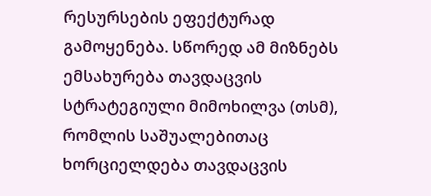რესურსების ეფექტურად გამოყენება. სწორედ ამ მიზნებს ემსახურება თავდაცვის სტრატეგიული მიმოხილვა (თსმ), რომლის საშუალებითაც ხორციელდება თავდაცვის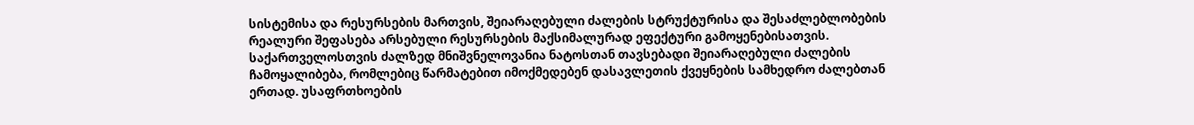სისტემისა და რესურსების მართვის, შეიარაღებული ძალების სტრუქტურისა და შესაძლებლობების რეალური შეფასება არსებული რესურსების მაქსიმალურად ეფექტური გამოყენებისათვის.
საქართველოსთვის ძალზედ მნიშვნელოვანია ნატოსთან თავსებადი შეიარაღებული ძალების ჩამოყალიბება, რომლებიც წარმატებით იმოქმედებენ დასავლეთის ქვეყნების სამხედრო ძალებთან ერთად. უსაფრთხოების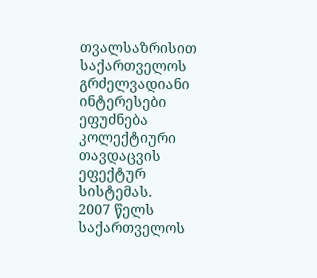თვალსაზრისით საქართველოს გრძელვადიანი ინტერესები ეფუძნება კოლექტიური თავდაცვის ეფექტურ სისტემას.
2007 წელს საქართველოს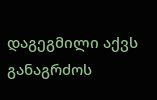დაგეგმილი აქვს განაგრძოს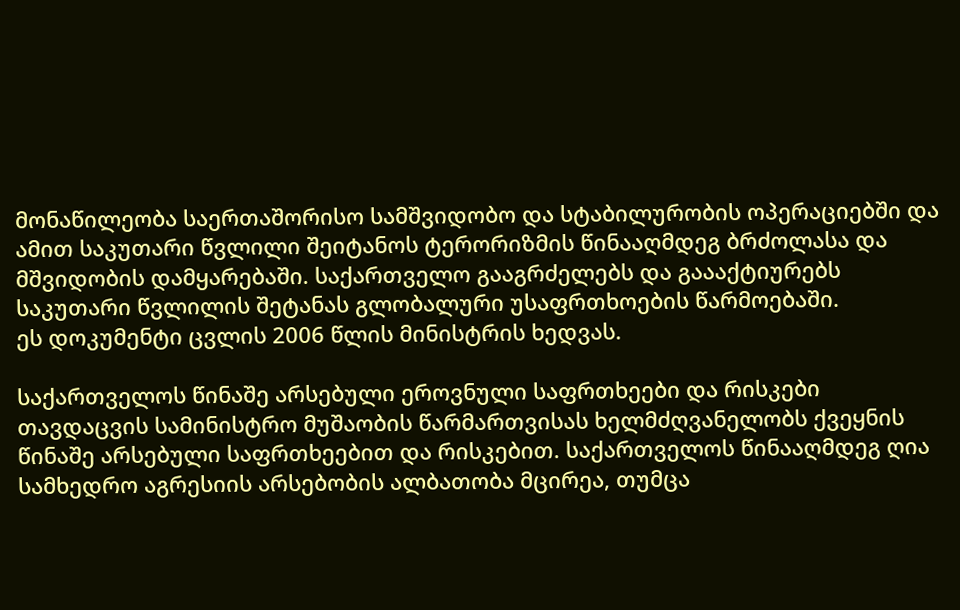მონაწილეობა საერთაშორისო სამშვიდობო და სტაბილურობის ოპერაციებში და ამით საკუთარი წვლილი შეიტანოს ტერორიზმის წინააღმდეგ ბრძოლასა და მშვიდობის დამყარებაში. საქართველო გააგრძელებს და გაააქტიურებს საკუთარი წვლილის შეტანას გლობალური უსაფრთხოების წარმოებაში.
ეს დოკუმენტი ცვლის 2006 წლის მინისტრის ხედვას.

საქართველოს წინაშე არსებული ეროვნული საფრთხეები და რისკები
თავდაცვის სამინისტრო მუშაობის წარმართვისას ხელმძღვანელობს ქვეყნის წინაშე არსებული საფრთხეებით და რისკებით. საქართველოს წინააღმდეგ ღია სამხედრო აგრესიის არსებობის ალბათობა მცირეა, თუმცა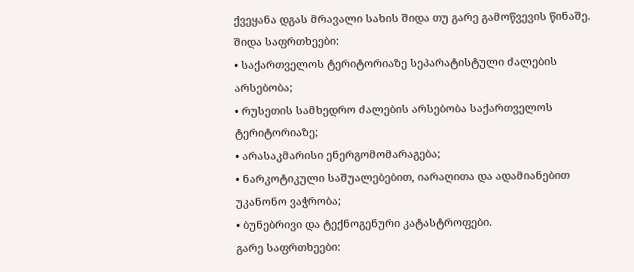ქვეყანა დგას მრავალი სახის შიდა თუ გარე გამოწვევის წინაშე.
შიდა საფრთხეები:
• საქართველოს ტერიტორიაზე სეპარატისტული ძალების არსებობა;
• რუსეთის სამხედრო ძალების არსებობა საქართველოს ტერიტორიაზე;
• არასაკმარისი ენერგომომარაგება;
• ნარკოტიკული საშუალებებით, იარაღითა და ადამიანებით უკანონო ვაჭრობა;
• ბუნებრივი და ტექნოგენური კატასტროფები.
გარე საფრთხეები: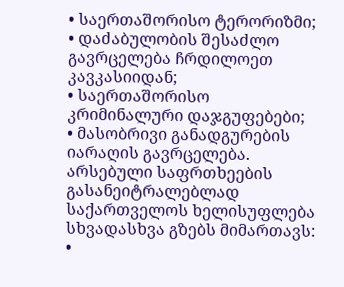• საერთაშორისო ტერორიზმი;
• დაძაბულობის შესაძლო გავრცელება ჩრდილოეთ კავკასიიდან;
• საერთაშორისო კრიმინალური დაჯგუფებები;
• მასობრივი განადგურების იარაღის გავრცელება.
არსებული საფრთხეების გასანეიტრალებლად საქართველოს ხელისუფლება სხვადასხვა გზებს მიმართავს:
•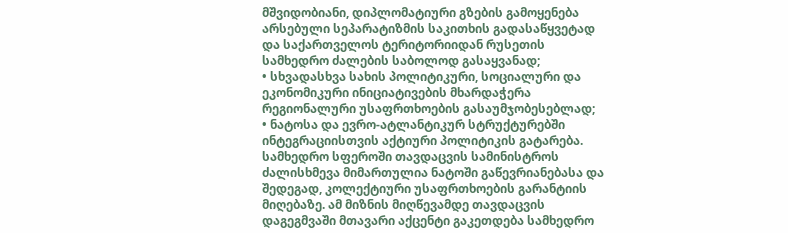მშვიდობიანი, დიპლომატიური გზების გამოყენება არსებული სეპარატიზმის საკითხის გადასაწყვეტად და საქართველოს ტერიტორიიდან რუსეთის სამხედრო ძალების საბოლოდ გასაყვანად;
• სხვადასხვა სახის პოლიტიკური, სოციალური და ეკონომიკური ინიციატივების მხარდაჭერა რეგიონალური უსაფრთხოების გასაუმჯობესებლად;
• ნატოსა და ევრო-ატლანტიკურ სტრუქტურებში ინტეგრაციისთვის აქტიური პოლიტიკის გატარება.
სამხედრო სფეროში თავდაცვის სამინისტროს ძალისხმევა მიმართულია ნატოში გაწევრიანებასა და შედეგად, კოლექტიური უსაფრთხოების გარანტიის მიღებაზე. ამ მიზნის მიღწევამდე თავდაცვის დაგეგმვაში მთავარი აქცენტი გაკეთდება სამხედრო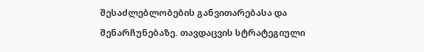შესაძლებლობების განვითარებასა და შენარჩუნებაზე. თავდაცვის სტრატეგიული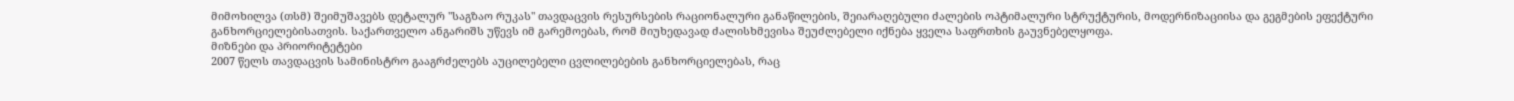მიმოხილვა (თსმ) შეიმუშავებს დეტალურ "საგზაო რუკას" თავდაცვის რესურსების რაციონალური განაწილების, შეიარაღებული ძალების ოპტიმალური სტრუქტურის, მოდერნიზაციისა და გეგმების ეფექტური განხორციელებისათვის. საქართველო ანგარიშს უწევს იმ გარემოებას, რომ მიუხედავად ძალისხმევისა შეუძლებელი იქნება ყველა საფრთხის გაუვნებელყოფა.
მიზნები და პრიორიტეტები
2007 წელს თავდაცვის სამინისტრო გააგრძელებს აუცილებელი ცვლილებების განხორციელებას, რაც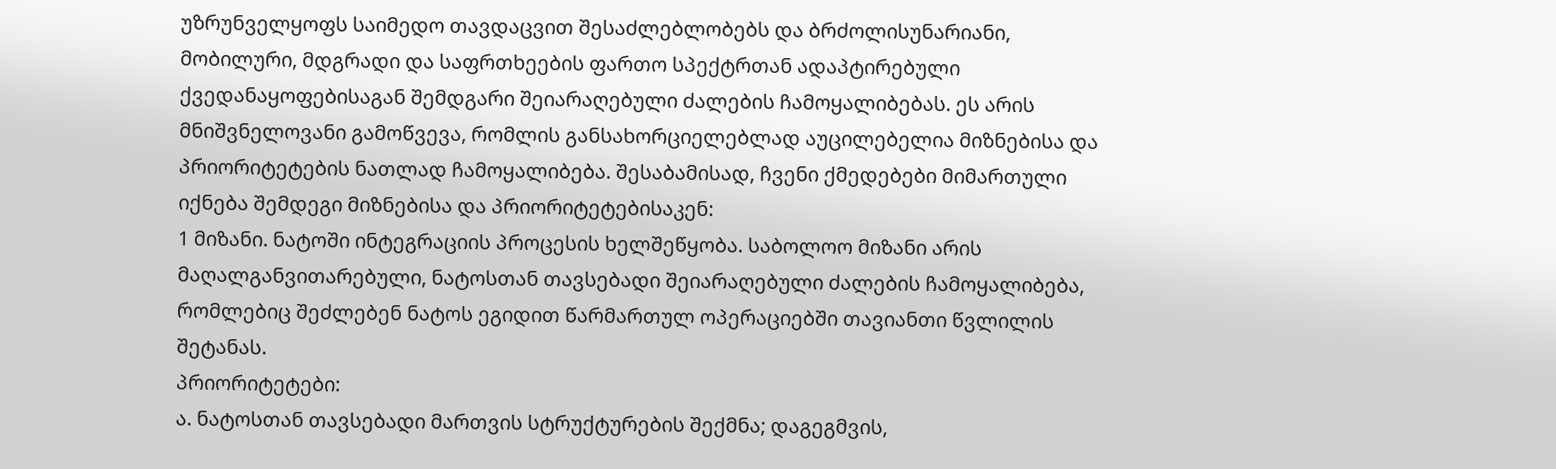უზრუნველყოფს საიმედო თავდაცვით შესაძლებლობებს და ბრძოლისუნარიანი, მობილური, მდგრადი და საფრთხეების ფართო სპექტრთან ადაპტირებული ქვედანაყოფებისაგან შემდგარი შეიარაღებული ძალების ჩამოყალიბებას. ეს არის მნიშვნელოვანი გამოწვევა, რომლის განსახორციელებლად აუცილებელია მიზნებისა და პრიორიტეტების ნათლად ჩამოყალიბება. შესაბამისად, ჩვენი ქმედებები მიმართული იქნება შემდეგი მიზნებისა და პრიორიტეტებისაკენ:
1 მიზანი. ნატოში ინტეგრაციის პროცესის ხელშეწყობა. საბოლოო მიზანი არის მაღალგანვითარებული, ნატოსთან თავსებადი შეიარაღებული ძალების ჩამოყალიბება, რომლებიც შეძლებენ ნატოს ეგიდით წარმართულ ოპერაციებში თავიანთი წვლილის შეტანას.
პრიორიტეტები:
ა. ნატოსთან თავსებადი მართვის სტრუქტურების შექმნა; დაგეგმვის,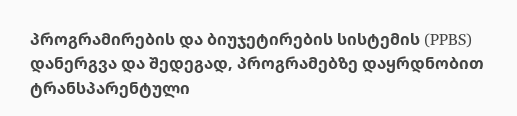პროგრამირების და ბიუჯეტირების სისტემის (PPBS) დანერგვა და შედეგად, პროგრამებზე დაყრდნობით ტრანსპარენტული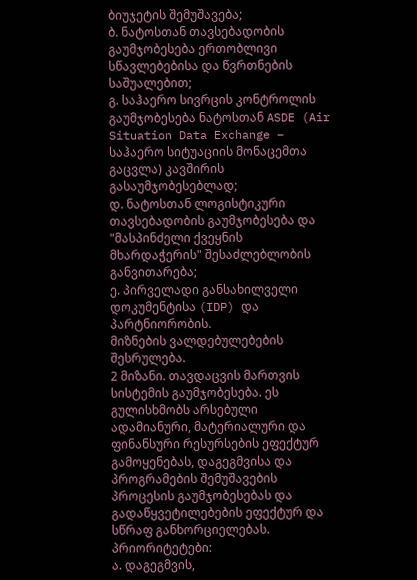ბიუჯეტის შემუშავება;
ბ. ნატოსთან თავსებადობის გაუმჯობესება ერთობლივი სწავლებებისა და წვრთნების საშუალებით;
გ. საჰაერო სივრცის კონტროლის გაუმჯობესება ნატოსთან ASDE (Air Situation Data Exchange – საჰაერო სიტუაციის მონაცემთა გაცვლა) კავშირის გასაუმჯობესებლად;
დ. ნატოსთან ლოგისტიკური თავსებადობის გაუმჯობესება და "მასპინძელი ქვეყნის მხარდაჭერის" შესაძლებლობის განვითარება;
ე. პირველადი განსახილველი დოკუმენტისა (IDP) და პარტნიორობის.
მიზნების ვალდებულებების შესრულება.
2 მიზანი. თავდაცვის მართვის სისტემის გაუმჯობესება. ეს გულისხმობს არსებული ადამიანური, მატერიალური და ფინანსური რესურსების ეფექტურ გამოყენებას, დაგეგმვისა და პროგრამების შემუშავების პროცესის გაუმჯობესებას და გადაწყვეტილებების ეფექტურ და სწრაფ განხორციელებას.
პრიორიტეტები:
ა. დაგეგმვის,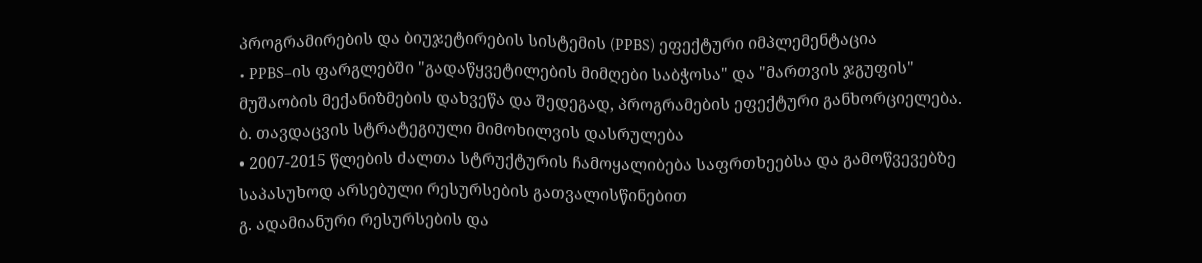პროგრამირების და ბიუჯეტირების სისტემის (PPBS) ეფექტური იმპლემენტაცია
• PPBS–ის ფარგლებში "გადაწყვეტილების მიმღები საბჭოსა" და "მართვის ჯგუფის" მუშაობის მექანიზმების დახვეწა და შედეგად, პროგრამების ეფექტური განხორციელება.
ბ. თავდაცვის სტრატეგიული მიმოხილვის დასრულება
• 2007-2015 წლების ძალთა სტრუქტურის ჩამოყალიბება საფრთხეებსა და გამოწვევებზე საპასუხოდ არსებული რესურსების გათვალისწინებით
გ. ადამიანური რესურსების და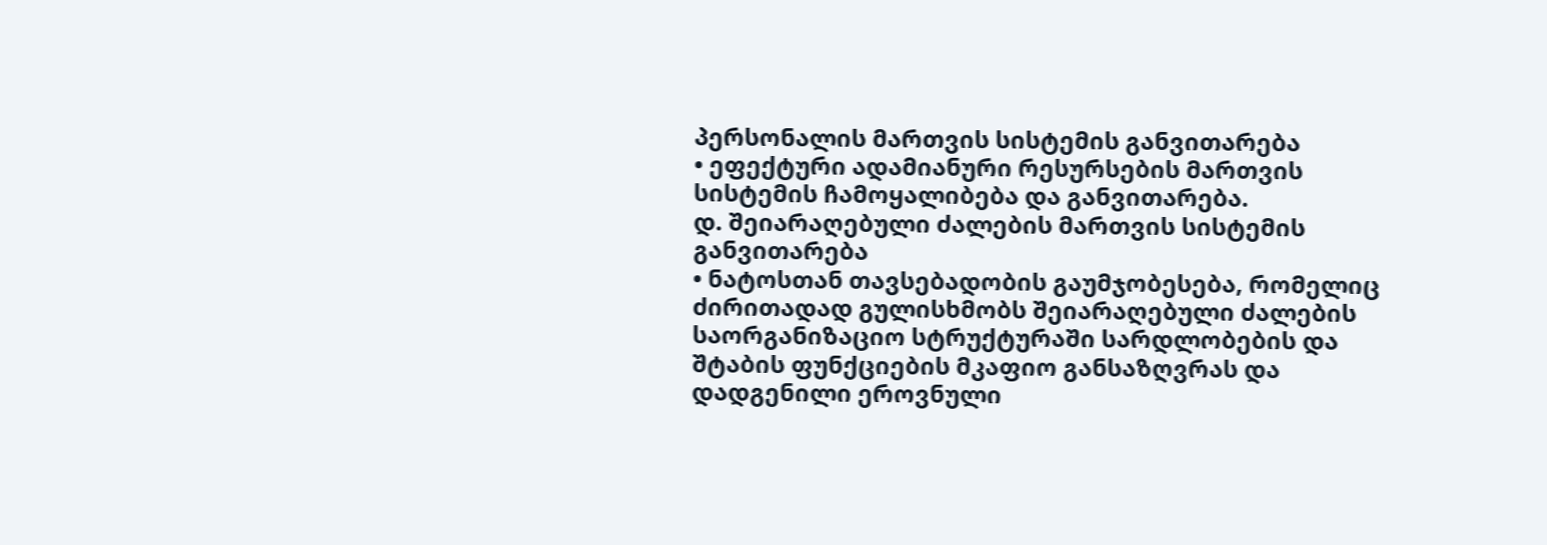პერსონალის მართვის სისტემის განვითარება
• ეფექტური ადამიანური რესურსების მართვის სისტემის ჩამოყალიბება და განვითარება.
დ. შეიარაღებული ძალების მართვის სისტემის განვითარება
• ნატოსთან თავსებადობის გაუმჯობესება, რომელიც ძირითადად გულისხმობს შეიარაღებული ძალების საორგანიზაციო სტრუქტურაში სარდლობების და შტაბის ფუნქციების მკაფიო განსაზღვრას და დადგენილი ეროვნული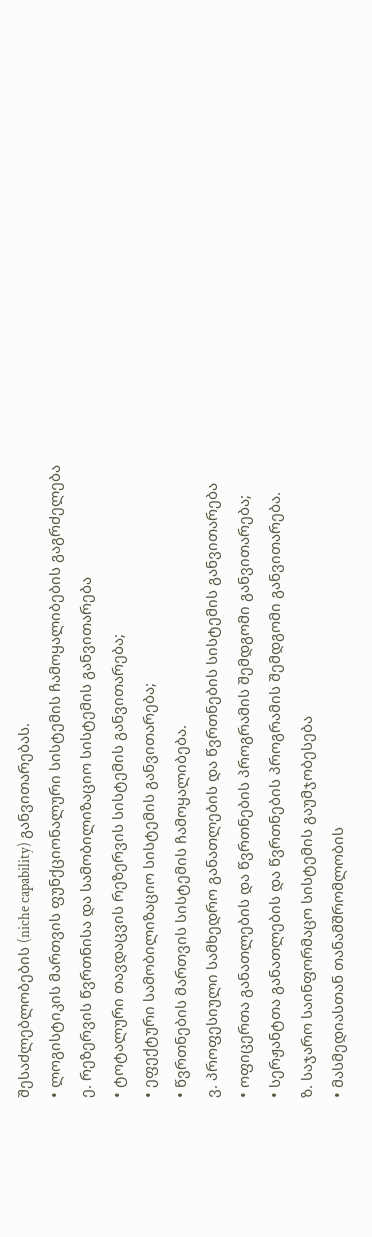შესაძლებლობების (niche capability) განვითარებას.
• ლოგისტიკის მართვის ფუნქციონალური სისტემის ჩამოყალიბების გაგრძელება
ე. რეზერვის წვრთნისა და სამობილიზაციო სისტემის განვითარება
• ტოტალური თავდაცვის რეზერვის სისტემის განვითარება;
• ეფექტური სამობილიზაციო სისტემის განვითარება;
• წვრთნების მართვის სისტემის ჩამოყალიბება.
ვ. პროფესიული სამხედრო განათლების და წვრთნების სისტემის განვითარება
• ოფიცერთა განათლების და წვრთნების პროგრამის შემდგომი განვითარება;
• სერჟანტთა განათლების და წვრთნების პროგრამის შემდგომი განვითარება.
ზ. საჯარო საინფორმაცო სისტემის გაუმჯობესება
• მასმედიასთან თანამშრომლობის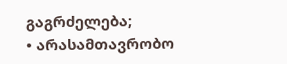გაგრძელება;
• არასამთავრობო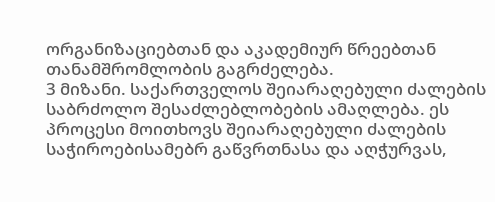ორგანიზაციებთან და აკადემიურ წრეებთან თანამშრომლობის გაგრძელება.
3 მიზანი. საქართველოს შეიარაღებული ძალების საბრძოლო შესაძლებლობების ამაღლება. ეს პროცესი მოითხოვს შეიარაღებული ძალების საჭიროებისამებრ გაწვრთნასა და აღჭურვას,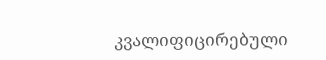კვალიფიცირებული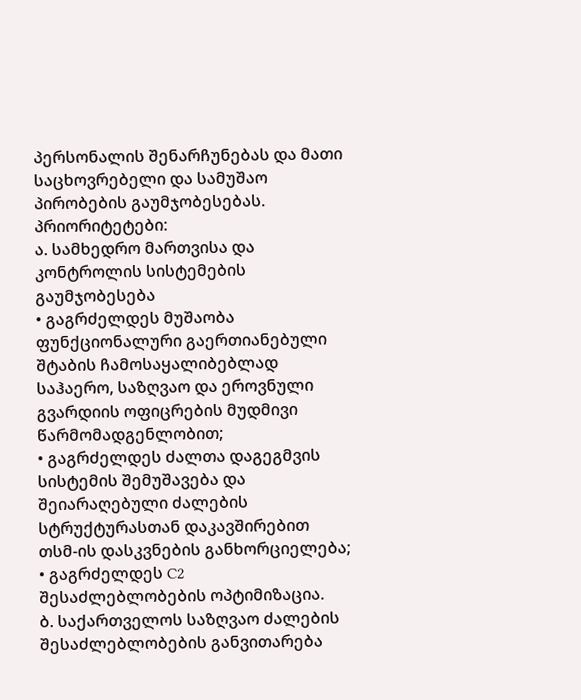პერსონალის შენარჩუნებას და მათი საცხოვრებელი და სამუშაო პირობების გაუმჯობესებას.
პრიორიტეტები:
ა. სამხედრო მართვისა და კონტროლის სისტემების გაუმჯობესება
• გაგრძელდეს მუშაობა ფუნქციონალური გაერთიანებული შტაბის ჩამოსაყალიბებლად საჰაერო, საზღვაო და ეროვნული გვარდიის ოფიცრების მუდმივი წარმომადგენლობით;
• გაგრძელდეს ძალთა დაგეგმვის სისტემის შემუშავება და შეიარაღებული ძალების სტრუქტურასთან დაკავშირებით თსმ-ის დასკვნების განხორციელება;
• გაგრძელდეს C2 შესაძლებლობების ოპტიმიზაცია.
ბ. საქართველოს საზღვაო ძალების შესაძლებლობების განვითარება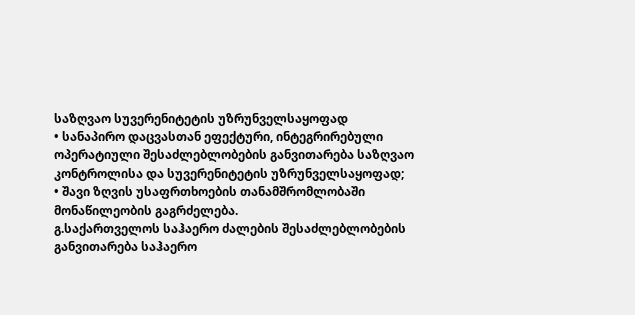საზღვაო სუვერენიტეტის უზრუნველსაყოფად
• სანაპირო დაცვასთან ეფექტური, ინტეგრირებული ოპერატიული შესაძლებლობების განვითარება საზღვაო კონტროლისა და სუვერენიტეტის უზრუნველსაყოფად;
• შავი ზღვის უსაფრთხოების თანამშრომლობაში მონაწილეობის გაგრძელება.
გ.საქართველოს საჰაერო ძალების შესაძლებლობების განვითარება საჰაერო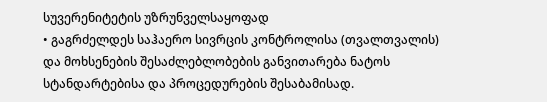სუვერენიტეტის უზრუნველსაყოფად
• გაგრძელდეს საჰაერო სივრცის კონტროლისა (თვალთვალის) და მოხსენების შესაძლებლობების განვითარება ნატოს სტანდარტებისა და პროცედურების შესაბამისად.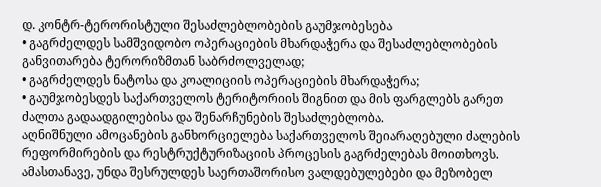დ. კონტრ-ტერორისტული შესაძლებლობების გაუმჯობესება
• გაგრძელდეს სამშვიდობო ოპერაციების მხარდაჭერა და შესაძლებლობების განვითარება ტერორიზმთან საბრძოლველად;
• გაგრძელდეს ნატოსა და კოალიციის ოპერაციების მხარდაჭერა;
• გაუმჯობესდეს საქართველოს ტერიტორიის შიგნით და მის ფარგლებს გარეთ ძალთა გადაადგილებისა და შენარჩუნების შესაძლებლობა.
აღნიშნული ამოცანების განხორციელება საქართველოს შეიარაღებული ძალების რეფორმირების და რესტრუქტურიზაციის პროცესის გაგრძელებას მოითხოვს. ამასთანავე, უნდა შესრულდეს საერთაშორისო ვალდებულებები და მეზობელ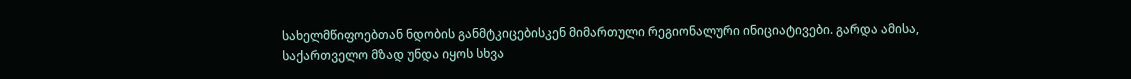სახელმწიფოებთან ნდობის განმტკიცებისკენ მიმართული რეგიონალური ინიციატივები. გარდა ამისა, საქართველო მზად უნდა იყოს სხვა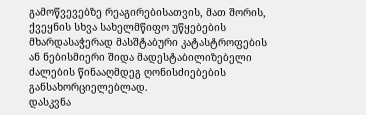გამოწვევებზე რეაგირებისათვის, მათ შორის, ქვეყნის სხვა სახელმწიფო უწყებების მხარდასაჭერად მასშტაბური კატასტროფების ან ნებისმიერი შიდა მადესტაბილიზებელი ძალების წინააღმდეგ ღონისძიებების განსახორციელებლად.
დასკვნა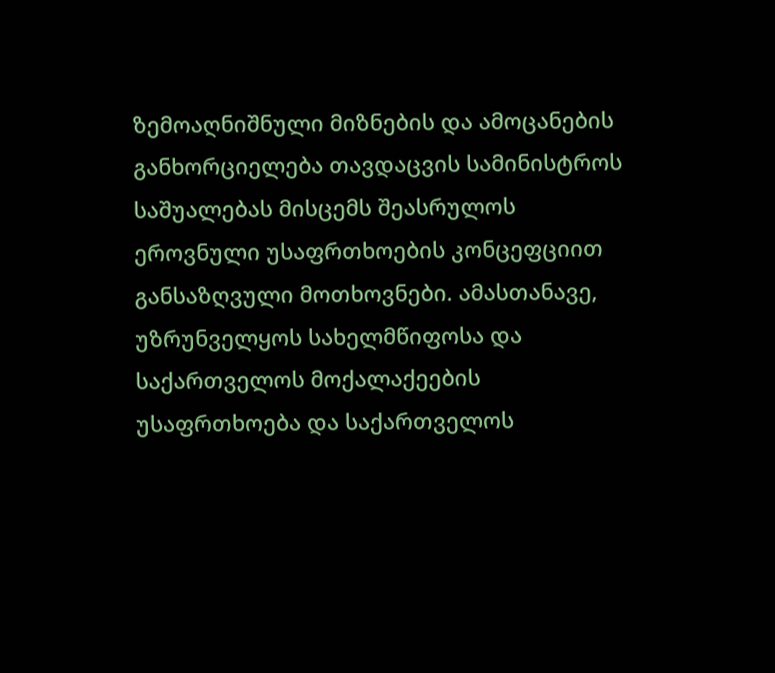ზემოაღნიშნული მიზნების და ამოცანების განხორციელება თავდაცვის სამინისტროს საშუალებას მისცემს შეასრულოს ეროვნული უსაფრთხოების კონცეფციით განსაზღვული მოთხოვნები. ამასთანავე, უზრუნველყოს სახელმწიფოსა და საქართველოს მოქალაქეების უსაფრთხოება და საქართველოს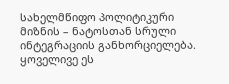სახელმწიფო პოლიტიკური მიზნის – ნატოსთან სრული ინტეგრაციის განხორციელება. ყოველივე ეს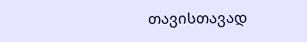თავისთავად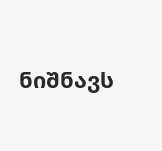ნიშნავს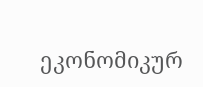ეკონომიკურ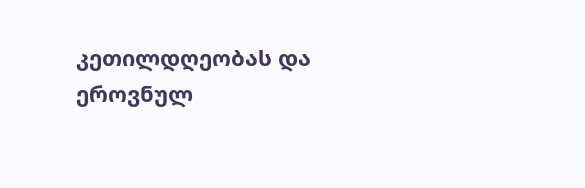კეთილდღეობას და ეროვნულ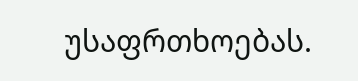უსაფრთხოებას.